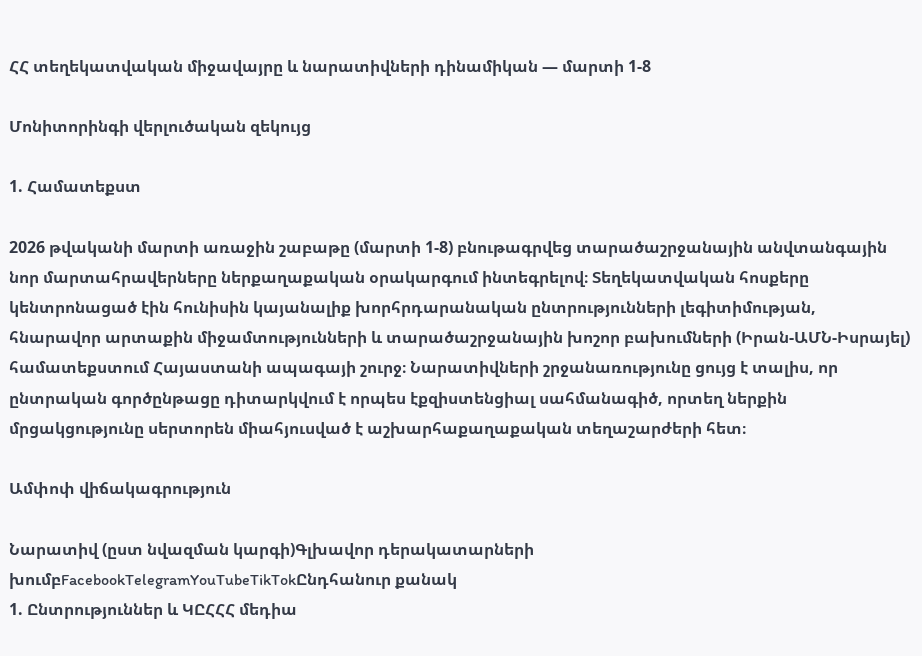ՀՀ տեղեկատվական միջավայրը և նարատիվների դինամիկան — մարտի 1-8

Մոնիտորինգի վերլուծական զեկույց

1. Համատեքստ

2026 թվականի մարտի առաջին շաբաթը (մարտի 1-8) բնութագրվեց տարածաշրջանային անվտանգային նոր մարտահրավերները ներքաղաքական օրակարգում ինտեգրելով։ Տեղեկատվական հոսքերը կենտրոնացած էին հունիսին կայանալիք խորհրդարանական ընտրությունների լեգիտիմության, հնարավոր արտաքին միջամտությունների և տարածաշրջանային խոշոր բախումների (Իրան-ԱՄՆ-Իսրայել) համատեքստում Հայաստանի ապագայի շուրջ։ Նարատիվների շրջանառությունը ցույց է տալիս, որ ընտրական գործընթացը դիտարկվում է որպես էքզիստենցիալ սահմանագիծ, որտեղ ներքին մրցակցությունը սերտորեն միահյուսված է աշխարհաքաղաքական տեղաշարժերի հետ։

Ամփոփ վիճակագրություն

Նարատիվ (ըստ նվազման կարգի)Գլխավոր դերակատարների խումբFacebookTelegramYouTubeTikTokԸնդհանուր քանակ
1. Ընտրություններ և ԿԸՀՀՀ մեդիա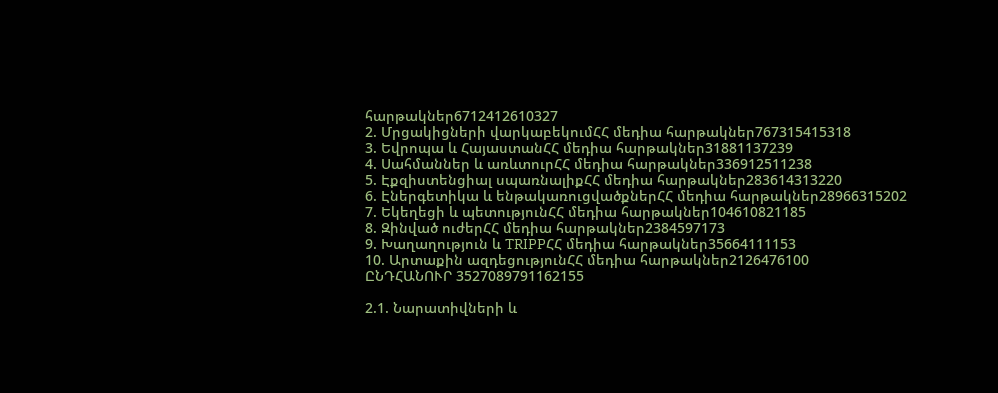հարթակներ6712412610327
2. Մրցակիցների վարկաբեկումՀՀ մեդիա հարթակներ767315415318
3. Եվրոպա և ՀայաստանՀՀ մեդիա հարթակներ31881137239
4. Սահմաններ և առևտուրՀՀ մեդիա հարթակներ336912511238
5. Էքզիստենցիալ սպառնալիքՀՀ մեդիա հարթակներ283614313220
6. Էներգետիկա և ենթակառուցվածքներՀՀ մեդիա հարթակներ28966315202
7. Եկեղեցի և պետությունՀՀ մեդիա հարթակներ104610821185
8. Զինված ուժերՀՀ մեդիա հարթակներ2384597173
9. Խաղաղություն և TRIPPՀՀ մեդիա հարթակներ35664111153
10. Արտաքին ազդեցությունՀՀ մեդիա հարթակներ2126476100
ԸՆԴՀԱՆՈՒՐ 3527089791162155

2.1. Նարատիվների և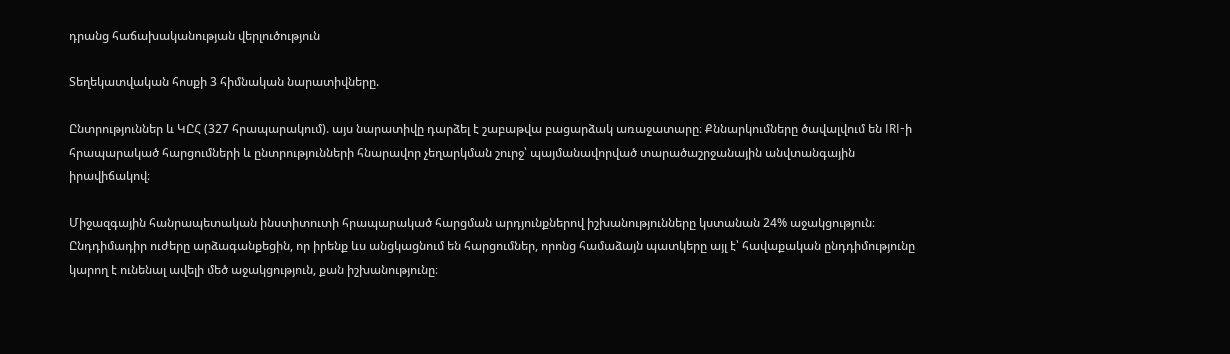դրանց հաճախականության վերլուծություն

Տեղեկատվական հոսքի 3 հիմնական նարատիվները.

Ընտրություններ և ԿԸՀ (327 հրապարակում). այս նարատիվը դարձել է շաբաթվա բացարձակ առաջատարը։ Քննարկումները ծավալվում են IRI-ի հրապարակած հարցումների և ընտրությունների հնարավոր չեղարկման շուրջ՝ պայմանավորված տարածաշրջանային անվտանգային իրավիճակով։

Միջազգային հանրապետական ինստիտուտի հրապարակած հարցման արդյունքներով իշխանությունները կստանան 24% աջակցություն։ Ընդդիմադիր ուժերը արձագանքեցին, որ իրենք ևս անցկացնում են հարցումներ, որոնց համաձայն պատկերը այլ է՝ հավաքական ընդդիմությունը կարող է ունենալ ավելի մեծ աջակցություն, քան իշխանությունը։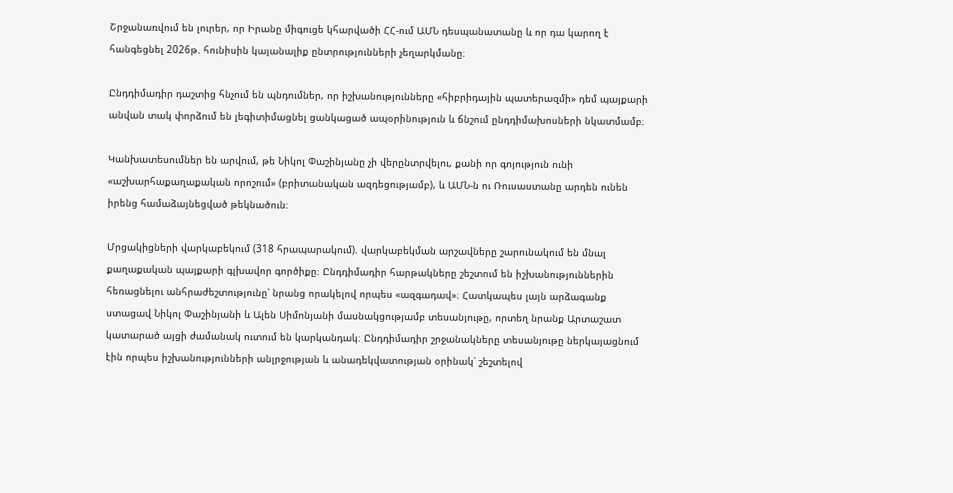Շրջանառվում են լուրեր, որ Իրանը միգուցե կհարվածի ՀՀ-ում ԱՄՆ դեսպանատանը և որ դա կարող է հանգեցնել 2026թ. հունիսին կայանալիք ընտրությունների չեղարկմանը։

Ընդդիմադիր դաշտից հնչում են պնդումներ, որ իշխանությունները «հիբրիդային պատերազմի» դեմ պայքարի անվան տակ փորձում են լեգիտիմացնել ցանկացած ապօրինություն և ճնշում ընդդիմախոսների նկատմամբ։

Կանխատեսումներ են արվում, թե Նիկոլ Փաշինյանը չի վերընտրվելու, քանի որ գոյություն ունի «աշխարհաքաղաքական որոշում» (բրիտանական ազդեցությամբ), և ԱՄՆ-ն ու Ռուսաստանը արդեն ունեն իրենց համաձայնեցված թեկնածուն։

Մրցակիցների վարկաբեկում (318 հրապարակում). վարկաբեկման արշավները շարունակում են մնալ քաղաքական պայքարի գլխավոր գործիքը։ Ընդդիմադիր հարթակները շեշտում են իշխանություններին հեռացնելու անհրաժեշտությունը՝ նրանց որակելով որպես «ազգադավ»։ Հատկապես լայն արձագանք ստացավ Նիկոլ Փաշինյանի և Ալեն Սիմոնյանի մասնակցությամբ տեսանյութը, որտեղ նրանք Արտաշատ կատարած այցի ժամանակ ուտում են կարկանդակ։ Ընդդիմադիր շրջանակները տեսանյութը ներկայացնում էին որպես իշխանությունների անլրջության և անադեկվատության օրինակ՝ շեշտելով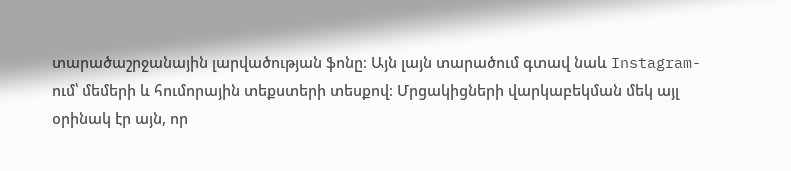տարածաշրջանային լարվածության ֆոնը։ Այն լայն տարածում գտավ նաև Instagram-ում՝ մեմերի և հումորային տեքստերի տեսքով։ Մրցակիցների վարկաբեկման մեկ այլ օրինակ էր այն, որ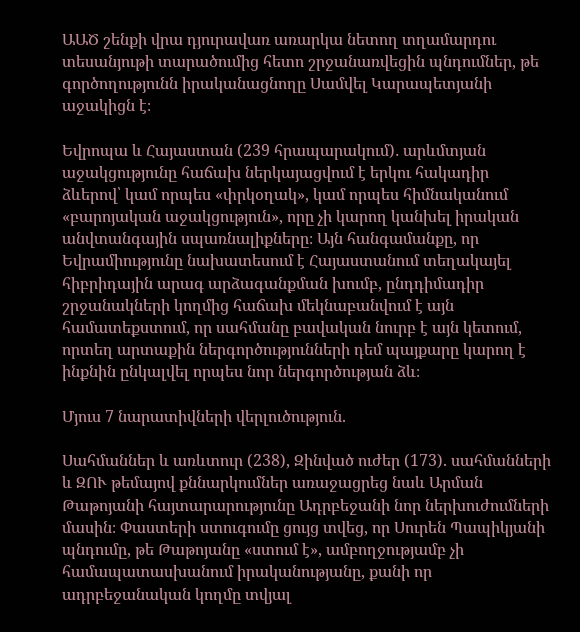ԱԱԾ շենքի վրա դյուրավառ առարկա նետող տղամարդու տեսանյութի տարածումից հետո շրջանառվեցին պնդումներ, թե գործողությունն իրականացնողը Սամվել Կարապետյանի աջակիցն է։

Եվրոպա և Հայաստան (239 հրապարակում)․ արևմտյան աջակցությունը հաճախ ներկայացվում է երկու հակադիր ձևերով՝ կամ որպես «փրկօղակ», կամ որպես հիմնականում «բարոյական աջակցություն», որը չի կարող կանխել իրական անվտանգային սպառնալիքները։ Այն հանգամանքը, որ Եվրամիությունը նախատեսում է Հայաստանում տեղակայել հիբրիդային արագ արձագանքման խումբ, ընդդիմադիր շրջանակների կողմից հաճախ մեկնաբանվում է այն համատեքստում, որ սահմանը բավական նուրբ է այն կետում, որտեղ արտաքին ներգործությունների դեմ պայքարը կարող է ինքնին ընկալվել որպես նոր ներգործության ձև։

Մյուս 7 նարատիվների վերլուծություն.

Սահմաններ և առևտուր (238), Զինված ուժեր (173). սահմանների և ԶՈՒ թեմայով քննարկումներ առաջացրեց նաև Արման Թաթոյանի հայտարարությունը Ադրբեջանի նոր ներխուժումների մասին։ Փաստերի ստուգումը ցույց տվեց, որ Սուրեն Պապիկյանի պնդումը, թե Թաթոյանը «ստում է», ամբողջությամբ չի համապատասխանում իրականությանը, քանի որ ադրբեջանական կողմը տվյալ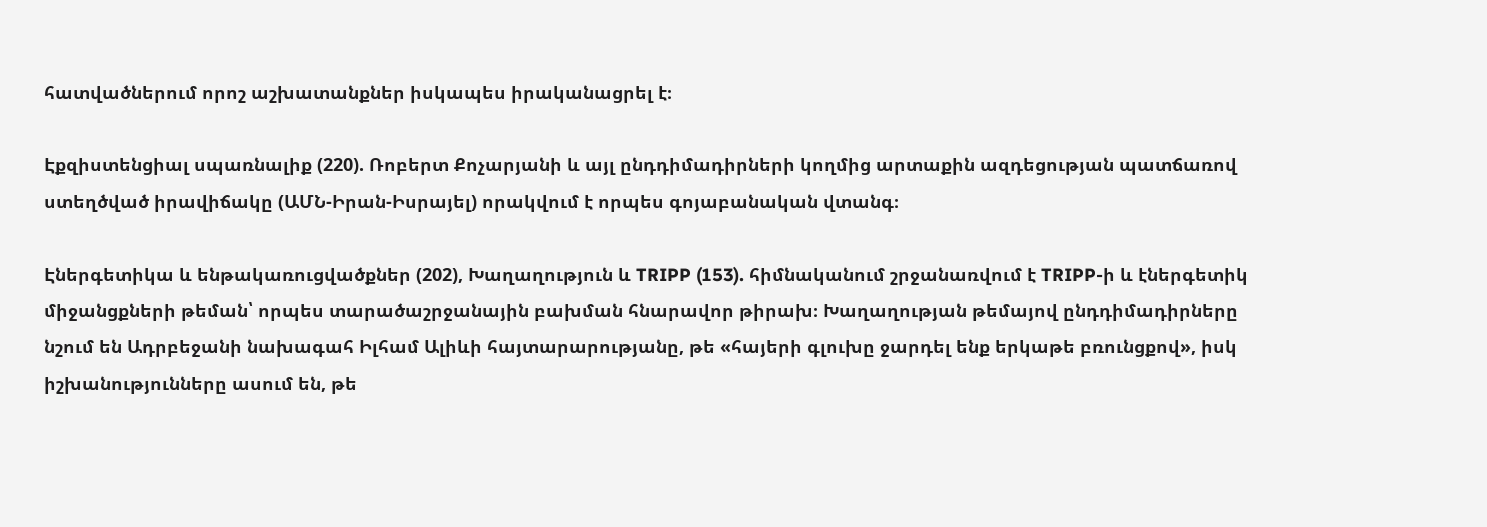հատվածներում որոշ աշխատանքներ իսկապես իրականացրել է։

Էքզիստենցիալ սպառնալիք (220). Ռոբերտ Քոչարյանի և այլ ընդդիմադիրների կողմից արտաքին ազդեցության պատճառով ստեղծված իրավիճակը (ԱՄՆ-Իրան-Իսրայել) որակվում է որպես գոյաբանական վտանգ։

Էներգետիկա և ենթակառուցվածքներ (202), Խաղաղություն և TRIPP (153). հիմնականում շրջանառվում է TRIPP-ի և էներգետիկ միջանցքների թեման՝ որպես տարածաշրջանային բախման հնարավոր թիրախ։ Խաղաղության թեմայով ընդդիմադիրները նշում են Ադրբեջանի նախագահ Իլհամ Ալիևի հայտարարությանը, թե «հայերի գլուխը ջարդել ենք երկաթե բռունցքով», իսկ իշխանությունները ասում են, թե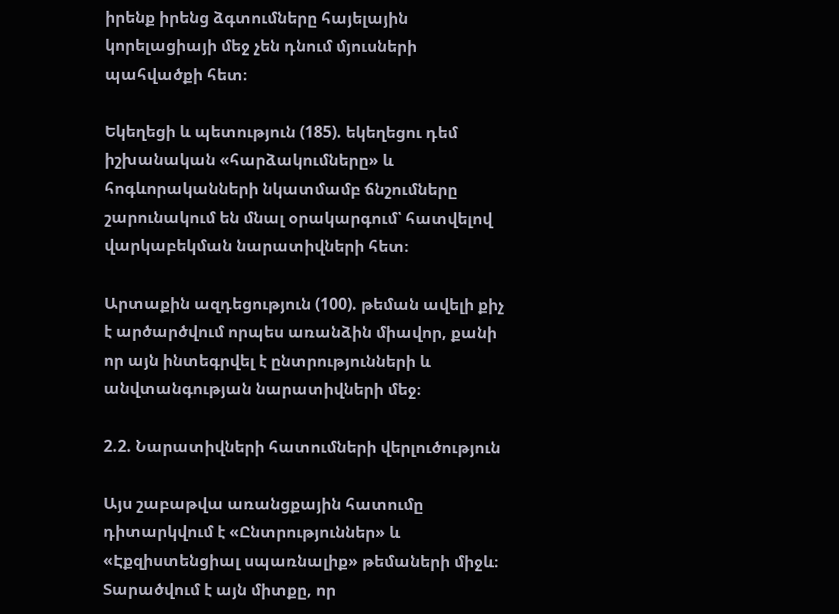իրենք իրենց ձգտումները հայելային կորելացիայի մեջ չեն դնում մյուսների պահվածքի հետ։

Եկեղեցի և պետություն (185). եկեղեցու դեմ իշխանական «հարձակումները» և հոգևորականների նկատմամբ ճնշումները շարունակում են մնալ օրակարգում՝ հատվելով վարկաբեկման նարատիվների հետ։

Արտաքին ազդեցություն (100). թեման ավելի քիչ է արծարծվում որպես առանձին միավոր, քանի որ այն ինտեգրվել է ընտրությունների և անվտանգության նարատիվների մեջ։

2.2. Նարատիվների հատումների վերլուծություն

Այս շաբաթվա առանցքային հատումը դիտարկվում է «Ընտրություններ» և «Էքզիստենցիալ սպառնալիք» թեմաների միջև։ Տարածվում է այն միտքը, որ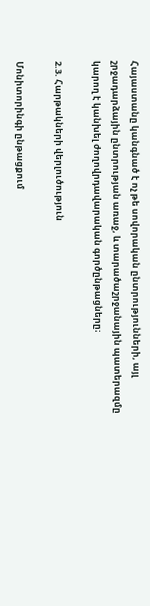Հայաստանը կանգնած է ոչ թե սովորական ընտրությունների, այլ շրջադարձային ընտրության առաջ, և տարածաշրջանային պատերազմը կարող է կանխել ժողովրդավարական գործընթացները։

2.3. Հարթակների վերլուծություն

Մոնիտորինգի ընթացքում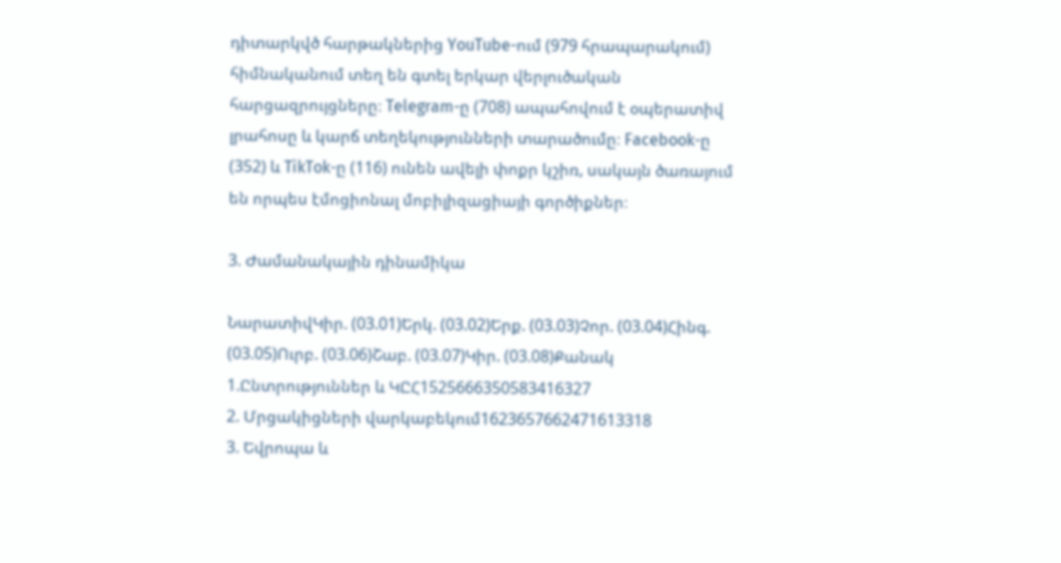դիտարկվծ հարթակներից YouTube-ում (979 հրապարակում) հիմնականում տեղ են գտել երկար վերլուծական հարցազրույցները։ Telegram-ը (708) ապահովում է օպերատիվ լրահոսը և կարճ տեղեկությունների տարածումը։ Facebook-ը (352) և TikTok-ը (116) ունեն ավելի փոքր կշիռ, սակայն ծառայում են որպես էմոցիոնալ մոբիլիզացիայի գործիքներ։

3. Ժամանակային դինամիկա

ՆարատիվԿիր. (03.01)Երկ. (03.02)Երք. (03.03)Չոր. (03.04)Հինգ. (03.05)Ուրբ. (03.06)Շաբ. (03.07)Կիր. (03.08)Քանակ
1.Ընտրություններ և ԿԸՀ1525666350583416327
2. Մրցակիցների վարկաբեկում1623657662471613318
3. Եվրոպա և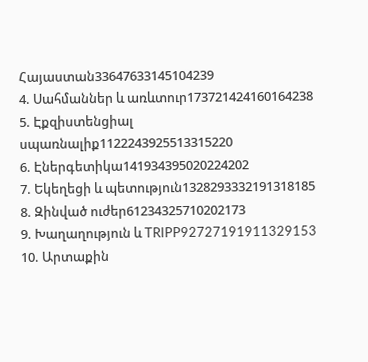Հայաստան33647633145104239
4. Սահմաններ և առևտուր173721424160164238
5. Էքզիստենցիալ սպառնալիք1122243925513315220
6. Էներգետիկա141934395020224202
7. Եկեղեցի և պետություն1328293332191318185
8. Զինված ուժեր61234325710202173
9. Խաղաղություն և TRIPP92727191911329153
10. Արտաքին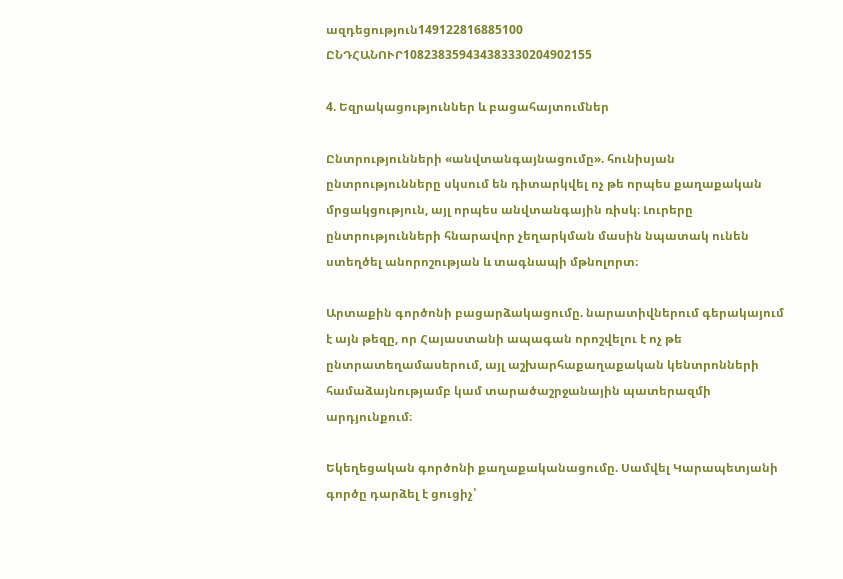ազդեցություն149122816885100
ԸՆԴՀԱՆՈՒՐ108238359434383330204902155

4. Եզրակացություններ և բացահայտումներ

Ընտրությունների «անվտանգայնացումը». հունիսյան ընտրությունները սկսում են դիտարկվել ոչ թե որպես քաղաքական մրցակցություն, այլ որպես անվտանգային ռիսկ։ Լուրերը ընտրությունների հնարավոր չեղարկման մասին նպատակ ունեն ստեղծել անորոշության և տագնապի մթնոլորտ։

Արտաքին գործոնի բացարձակացումը. նարատիվներում գերակայում է այն թեզը, որ Հայաստանի ապագան որոշվելու է ոչ թե ընտրատեղամասերում, այլ աշխարհաքաղաքական կենտրոնների համաձայնությամբ կամ տարածաշրջանային պատերազմի արդյունքում։

Եկեղեցական գործոնի քաղաքականացումը. Սամվել Կարապետյանի գործը դարձել է ցուցիչ՝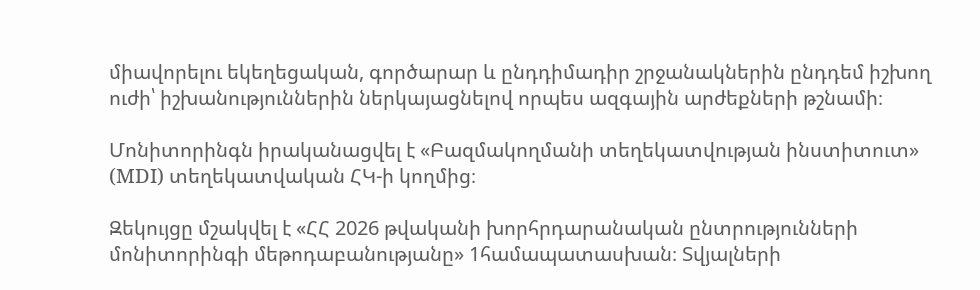միավորելու եկեղեցական, գործարար և ընդդիմադիր շրջանակներին ընդդեմ իշխող ուժի՝ իշխանություններին ներկայացնելով որպես ազգային արժեքների թշնամի։

Մոնիտորինգն իրականացվել է «Բազմակողմանի տեղեկատվության ինստիտուտ» (MDI) տեղեկատվական ՀԿ-ի կողմից։

Զեկույցը մշակվել է «ՀՀ 2026 թվականի խորհրդարանական ընտրությունների մոնիտորինգի մեթոդաբանությանը» 1համապատասխան։ Տվյալների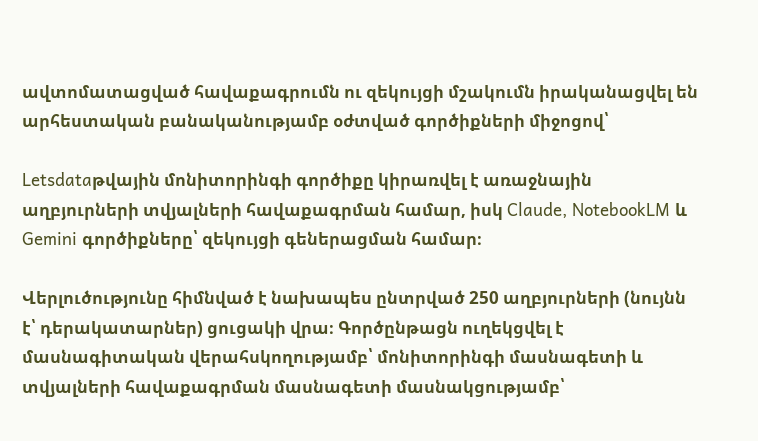ավտոմատացված հավաքագրումն ու զեկույցի մշակումն իրականացվել են արհեստական բանականությամբ օժտված գործիքների միջոցով՝

Letsdataթվային մոնիտորինգի գործիքը կիրառվել է առաջնային աղբյուրների տվյալների հավաքագրման համար, իսկ Claude, NotebookLM և Gemini գործիքները՝ զեկույցի գեներացման համար։

Վերլուծությունը հիմնված է նախապես ընտրված 250 աղբյուրների (նույնն է՝ դերակատարներ) ցուցակի վրա։ Գործընթացն ուղեկցվել է մասնագիտական վերահսկողությամբ՝ մոնիտորինգի մասնագետի և տվյալների հավաքագրման մասնագետի մասնակցությամբ՝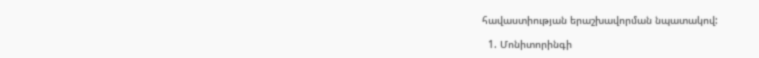հավաստիության երաշխավորման նպատակով:

  1. Մոնիտորինգի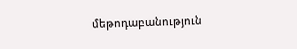մեթոդաբանություն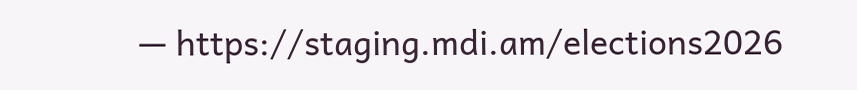— https://staging.mdi.am/elections2026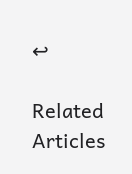↩

Related Articles